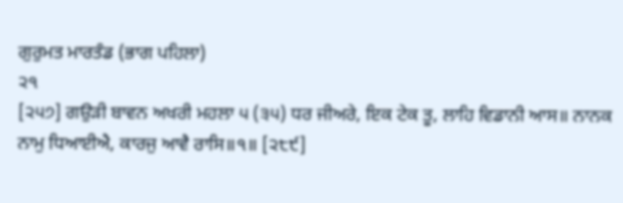ਗੁਰੁਮਤ ਮਾਰਤੰਡ (ਭਾਗ ਪਹਿਲਾ)
੨੧
[੨੫੭] ਗਉੜੀ ਬਾਵਨ ਅਖਰੀ ਮਹਲਾ ੫ (੩੫) ਧਰ ਜੀਅਰੇ, ਇਕ ਟੇਕ ਤੂ, ਲਾਹਿ ਵਿਡਾਨੀ ਆਸ॥ ਨਾਨਕ ਨਾਮੁ ਧਿਆਈਐ, ਕਾਰਜੁ ਆਵੈ ਰਾਸਿ॥੧॥ [੨੮੯]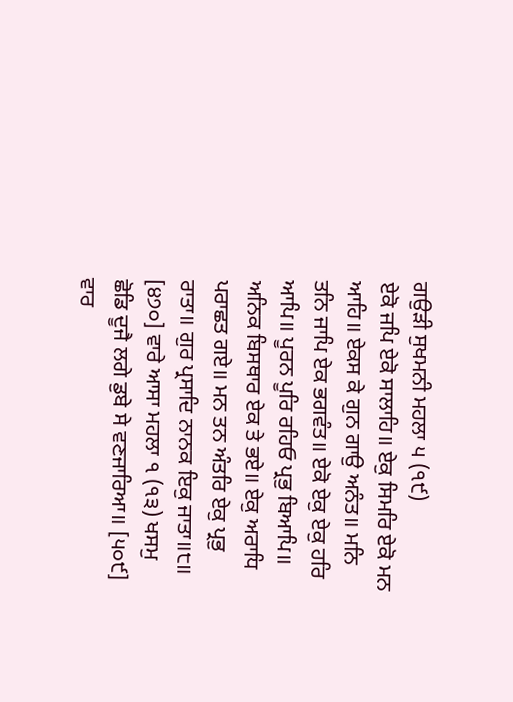ਗਉੜੀ ਸੁਖਮਨੀ ਮਹਲਾ ੫ (੧੯)
ਏਕੋ ਜਪਿ ਏਕੋ ਸਾਲਾਹਿ॥ ਏਕੁ ਸਿਮਰਿ ਏਕੋ ਮਨ ਆਹਿ॥ ਏਕਸ ਕੇ ਗੁਨ ਗਾਉ ਅਨੰਤ॥ ਮਨਿ ਤਨਿ ਜਾਪਿ ਏਕ ਭਗਵੰਤ॥ ਏਕੋ ਏਕੁ ਏਕੁ ਹਰਿ ਆਪਿ॥ ਪੂਰਨ ਪੂਰਿ ਰਹਿਓ ਪ੍ਰਭੁ ਬਿਆਪਿ॥ ਅਨਿਕ ਬਿਸਥਾਰ ਏਕ ਤੇ ਭਏ॥ ਏਕੁ ਅਰਾਧਿ ਪਰਾਛਤ ਗਏ॥ ਮਨ ਤਨ ਅੰਤਰਿ ਏਕੁ ਪ੍ਰਭੁ ਰਾਤਾ॥ ਗੁਰ ਪ੍ਰਸਾਦਿ ਨਾਨਕ ਇਕੁ ਜਾਤਾ॥੮॥ [੪੭੦] ਵਾਰੇ ਆਸਾ ਮਹਲਾ ੧ (੧੩) ਖਸਮੁ ਛੋਡਿ ਦੂਜੈ ਲਗੇ ਡੁਬੇ ਸੇ ਵਣਜਾਰਿਆ॥ [੫੦੯] ਵਾਰ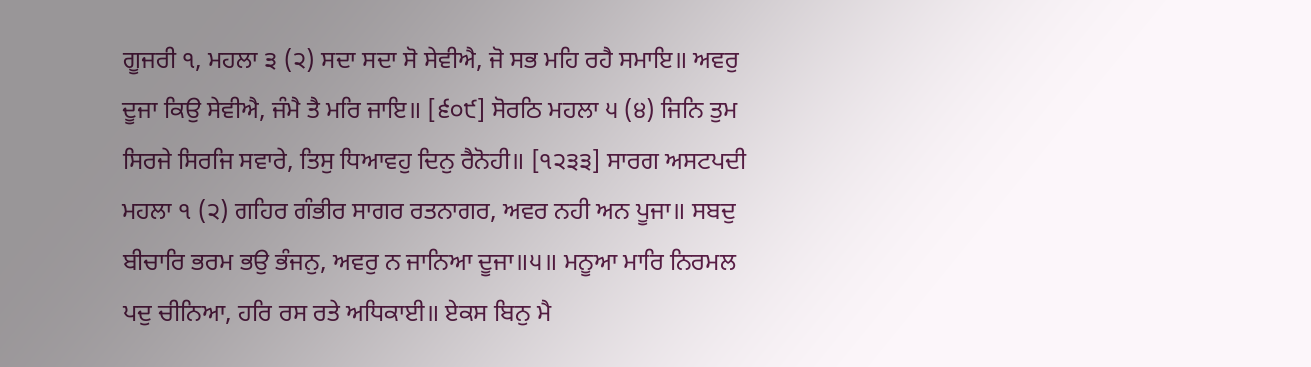ਗੂਜਰੀ ੧, ਮਹਲਾ ੩ (੨) ਸਦਾ ਸਦਾ ਸੋ ਸੇਵੀਐ, ਜੋ ਸਭ ਮਹਿ ਰਹੈ ਸਮਾਇ॥ ਅਵਰੁ ਦੂਜਾ ਕਿਉ ਸੇਵੀਐ, ਜੰਮੈ ਤੈ ਮਰਿ ਜਾਇ॥ [੬੦੯] ਸੋਰਠਿ ਮਹਲਾ ੫ (੪) ਜਿਨਿ ਤੁਮ ਸਿਰਜੇ ਸਿਰਜਿ ਸਵਾਰੇ, ਤਿਸੁ ਧਿਆਵਹੁ ਦਿਨੁ ਰੈਨੋਹੀ॥ [੧੨੩੩] ਸਾਰਗ ਅਸਟਪਦੀ ਮਹਲਾ ੧ (੨) ਗਹਿਰ ਗੰਭੀਰ ਸਾਗਰ ਰਤਨਾਗਰ, ਅਵਰ ਨਹੀ ਅਨ ਪੂਜਾ॥ ਸਬਦੁ ਬੀਚਾਰਿ ਭਰਮ ਭਉ ਭੰਜਨੁ, ਅਵਰੁ ਨ ਜਾਨਿਆ ਦੂਜਾ॥੫॥ ਮਨੂਆ ਮਾਰਿ ਨਿਰਮਲ ਪਦੁ ਚੀਨਿਆ, ਹਰਿ ਰਸ ਰਤੇ ਅਧਿਕਾਈ॥ ਏਕਸ ਬਿਨੁ ਮੈ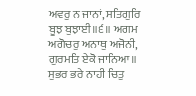ਅਵਰੁ ਨ ਜਾਨਾਂ, ਸਤਿਗੁਰਿ ਬੂਝ ਬੁਝਾਈ॥੬॥ ਅਗਮ ਅਗੋਚਰੁ ਅਨਾਥੁ ਅਜੋਨੀ, ਗੁਰਮਤਿ ਏਕੋ ਜਾਨਿਆ॥ ਸੁਭਰ ਭਰੇ ਨਾਹੀ ਚਿਤੁ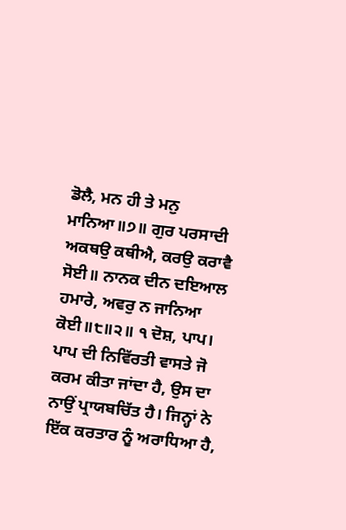ਡੋਲੈ, ਮਨ ਹੀ ਤੇ ਮਨੁ ਮਾਨਿਆ॥੭॥ ਗੁਰ ਪਰਸਾਦੀ ਅਕਥਉ ਕਥੀਐ, ਕਰਉ ਕਰਾਵੈ ਸੋਈ॥ ਨਾਨਕ ਦੀਨ ਦਇਆਲ ਹਮਾਰੇ, ਅਵਰੁ ਨ ਜਾਨਿਆ ਕੋਈ॥੮॥੨॥ ੧ ਦੋਸ਼, ਪਾਪ। ਪਾਪ ਦੀ ਨਿਵਿੱਰਤੀ ਵਾਸਤੇ ਜੋ ਕਰਮ ਕੀਤਾ ਜਾਂਦਾ ਹੈ, ਉਸ ਦਾ ਨਾਉਂ ਪ੍ਰਾਯਬਚਿੱਤ ਹੈ। ਜਿਨ੍ਹਾਂ ਨੇ ਇੱਕ ਕਰਤਾਰ ਨੂੰ ਅਰਾਧਿਆ ਹੈ,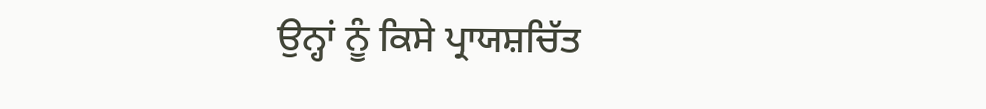ਉਨ੍ਹਾਂ ਨੂੰ ਕਿਸੇ ਪ੍ਰਾਯਸ਼ਚਿੱਤ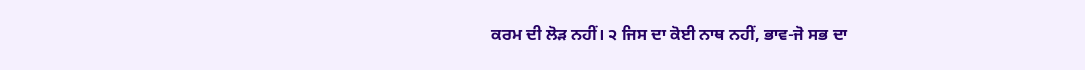ਕਰਮ ਦੀ ਲੋੜ ਨਹੀਂ। ੨ ਜਿਸ ਦਾ ਕੋਈ ਨਾਥ ਨਹੀਂ, ਭਾਵ-ਜੋ ਸਭ ਦਾ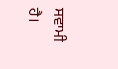ਸਵਾਮੀ ਹੈ।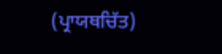(ਪ੍ਰਾਯਥਚਿੱਤ)